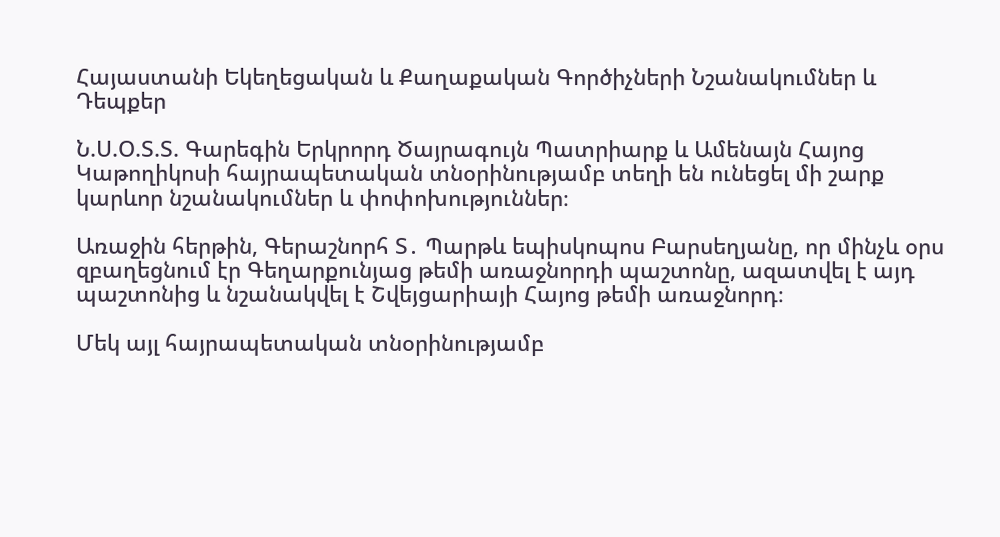Հայաստանի Եկեղեցական և Քաղաքական Գործիչների Նշանակումներ և Դեպքեր

Ն.Ս.Օ.Տ.Տ. Գարեգին Երկրորդ Ծայրագույն Պատրիարք և Ամենայն Հայոց Կաթողիկոսի հայրապետական տնօրինությամբ տեղի են ունեցել մի շարք կարևոր նշանակումներ և փոփոխություններ։

Առաջին հերթին, Գերաշնորհ Տ․ Պարթև եպիսկոպոս Բարսեղյանը, որ մինչև օրս զբաղեցնում էր Գեղարքունյաց թեմի առաջնորդի պաշտոնը, ազատվել է այդ պաշտոնից և նշանակվել է Շվեյցարիայի Հայոց թեմի առաջնորդ։

Մեկ այլ հայրապետական տնօրինությամբ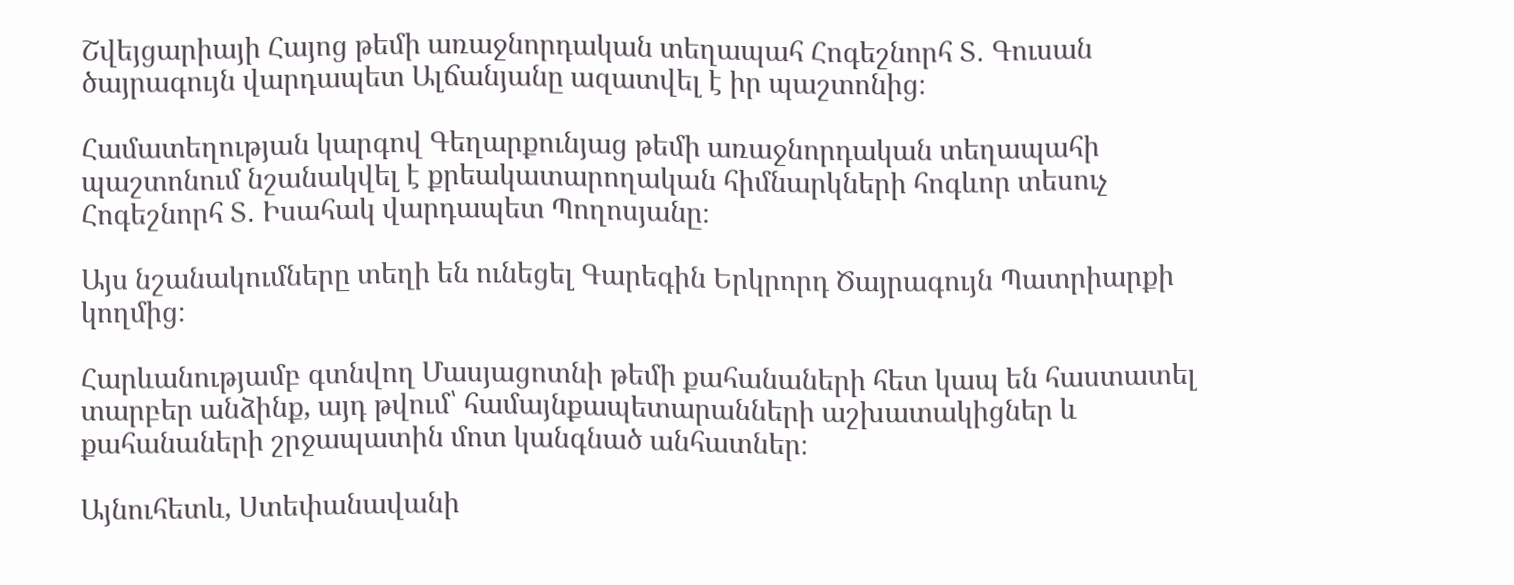Շվեյցարիայի Հայոց թեմի առաջնորդական տեղապահ Հոգեշնորհ Տ․ Գուսան ծայրագույն վարդապետ Ալճանյանը ազատվել է իր պաշտոնից։

Համատեղության կարգով Գեղարքունյաց թեմի առաջնորդական տեղապահի պաշտոնում նշանակվել է քրեակատարողական հիմնարկների հոգևոր տեսուչ Հոգեշնորհ Տ․ Իսահակ վարդապետ Պողոսյանը։

Այս նշանակումները տեղի են ունեցել Գարեգին Երկրորդ Ծայրագույն Պատրիարքի կողմից։

Հարևանությամբ գտնվող Մասյացոտնի թեմի քահանաների հետ կապ են հաստատել տարբեր անձինք, այդ թվում՝ համայնքապետարանների աշխատակիցներ և քահանաների շրջապատին մոտ կանգնած անհատներ։

Այնուհետև, Ստեփանավանի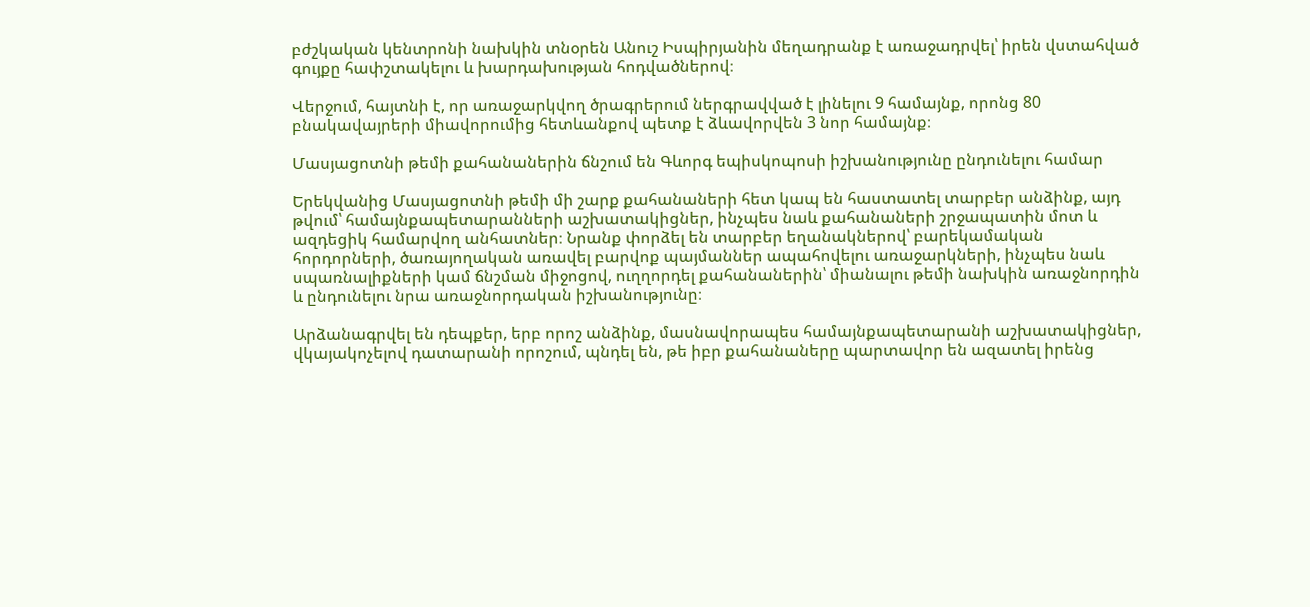բժշկական կենտրոնի նախկին տնօրեն Անուշ Իսպիրյանին մեղադրանք է առաջադրվել՝ իրեն վստահված գույքը հափշտակելու և խարդախության հոդվածներով։

Վերջում, հայտնի է, որ առաջարկվող ծրագրերում ներգրավված է լինելու 9 համայնք, որոնց 80 բնակավայրերի միավորումից հետևանքով պետք է ձևավորվեն 3 նոր համայնք։

Մասյացոտնի թեմի քահանաներին ճնշում են Գևորգ եպիսկոպոսի իշխանությունը ընդունելու համար

Երեկվանից Մասյացոտնի թեմի մի շարք քահանաների հետ կապ են հաստատել տարբեր անձինք, այդ թվում՝ համայնքապետարանների աշխատակիցներ, ինչպես նաև քահանաների շրջապատին մոտ և ազդեցիկ համարվող անհատներ։ Նրանք փորձել են տարբեր եղանակներով՝ բարեկամական հորդորների, ծառայողական առավել բարվոք պայմաններ ապահովելու առաջարկների, ինչպես նաև սպառնալիքների կամ ճնշման միջոցով, ուղղորդել քահանաներին՝ միանալու թեմի նախկին առաջնորդին և ընդունելու նրա առաջնորդական իշխանությունը։

Արձանագրվել են դեպքեր, երբ որոշ անձինք, մասնավորապես համայնքապետարանի աշխատակիցներ, վկայակոչելով դատարանի որոշում, պնդել են, թե իբր քահանաները պարտավոր են ազատել իրենց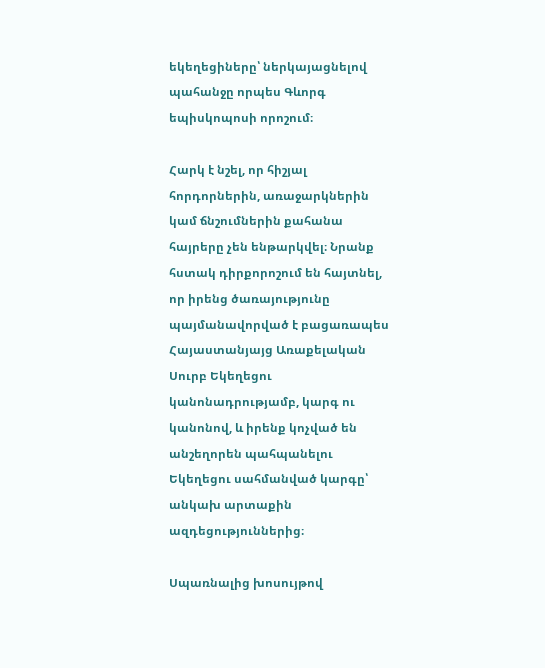եկեղեցիները՝ ներկայացնելով պահանջը որպես Գևորգ եպիսկոպոսի որոշում։

Հարկ է նշել, որ հիշյալ հորդորներին, առաջարկներին կամ ճնշումներին քահանա հայրերը չեն ենթարկվել։ Նրանք հստակ դիրքորոշում են հայտնել, որ իրենց ծառայությունը պայմանավորված է բացառապես Հայաստանյայց Առաքելական Սուրբ Եկեղեցու կանոնադրությամբ, կարգ ու կանոնով, և իրենք կոչված են անշեղորեն պահպանելու Եկեղեցու սահմանված կարգը՝ անկախ արտաքին ազդեցություններից։

Սպառնալից խոսույթով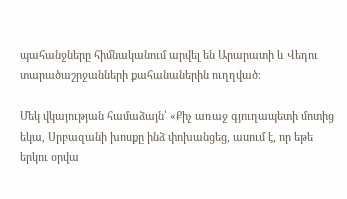պահանջները հիմնականում արվել են Արարատի և Վեդու տարածաշրջանների քահանաներին ուղղված։

Մեկ վկայության համաձայն՝ «Քիչ առաջ գյուղապետի մոտից եկա, Սրբազանի խոսքը ինձ փոխանցեց, ասում է, որ եթե երկու օրվա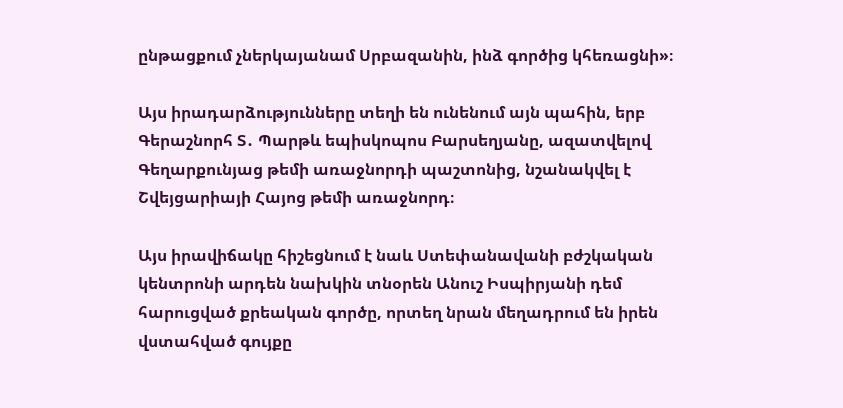ընթացքում չներկայանամ Սրբազանին, ինձ գործից կհեռացնի»։

Այս իրադարձությունները տեղի են ունենում այն պահին, երբ Գերաշնորհ Տ․ Պարթև եպիսկոպոս Բարսեղյանը, ազատվելով Գեղարքունյաց թեմի առաջնորդի պաշտոնից, նշանակվել է Շվեյցարիայի Հայոց թեմի առաջնորդ։

Այս իրավիճակը հիշեցնում է նաև Ստեփանավանի բժշկական կենտրոնի արդեն նախկին տնօրեն Անուշ Իսպիրյանի դեմ հարուցված քրեական գործը, որտեղ նրան մեղադրում են իրեն վստահված գույքը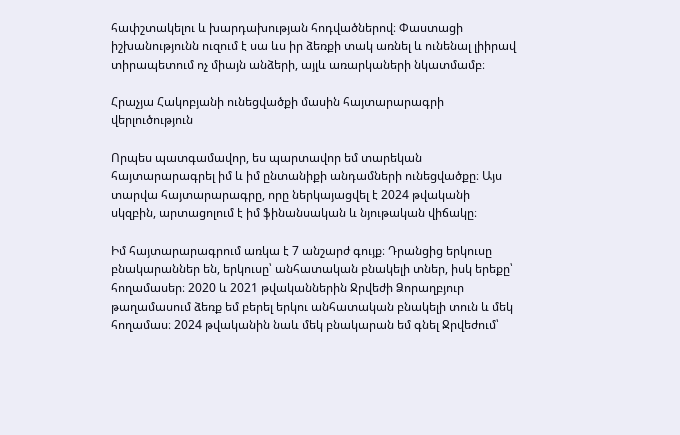հափշտակելու և խարդախության հոդվածներով։ Փաստացի իշխանությունն ուզում է սա ևս իր ձեռքի տակ առնել և ունենալ լիիրավ տիրապետում ոչ միայն անձերի, այլև առարկաների նկատմամբ։

Հրաչյա Հակոբյանի ունեցվածքի մասին հայտարարագրի վերլուծություն

Որպես պատգամավոր, ես պարտավոր եմ տարեկան հայտարարագրել իմ և իմ ընտանիքի անդամների ունեցվածքը։ Այս տարվա հայտարարագրը, որը ներկայացվել է 2024 թվականի սկզբին, արտացոլում է իմ ֆինանսական և նյութական վիճակը։

Իմ հայտարարագրում առկա է 7 անշարժ գույք։ Դրանցից երկուսը բնակարաններ են, երկուսը՝ անհատական բնակելի տներ, իսկ երեքը՝ հողամասեր։ 2020 և 2021 թվականներին Ջրվեժի Ձորաղբյուր թաղամասում ձեռք եմ բերել երկու անհատական բնակելի տուն և մեկ հողամաս։ 2024 թվականին նաև մեկ բնակարան եմ գնել Ջրվեժում՝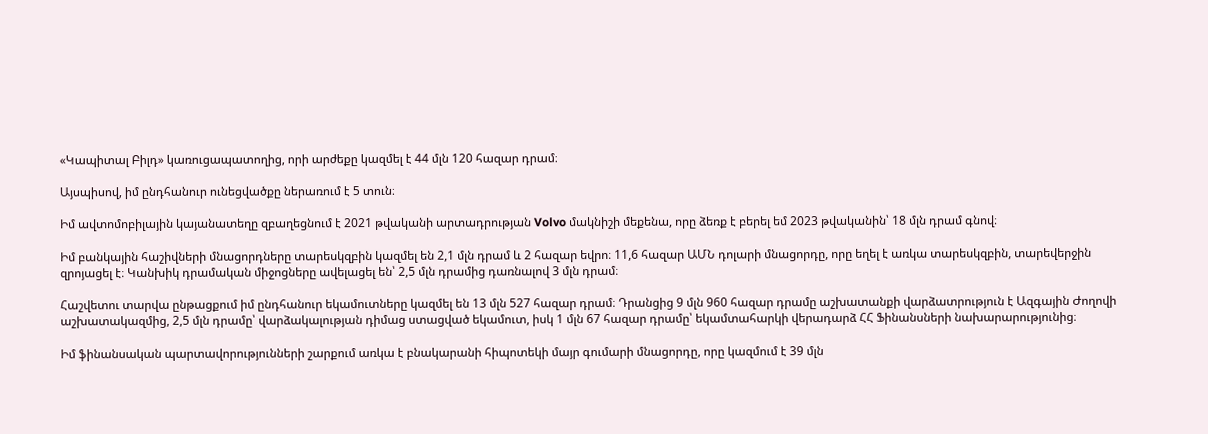«Կապիտալ Բիլդ» կառուցապատողից, որի արժեքը կազմել է 44 մլն 120 հազար դրամ։

Այսպիսով, իմ ընդհանուր ունեցվածքը ներառում է 5 տուն։

Իմ ավտոմոբիլային կայանատեղը զբաղեցնում է 2021 թվականի արտադրության Volvo մակնիշի մեքենա, որը ձեռք է բերել եմ 2023 թվականին՝ 18 մլն դրամ գնով։

Իմ բանկային հաշիվների մնացորդները տարեսկզբին կազմել են 2,1 մլն դրամ և 2 հազար եվրո։ 11,6 հազար ԱՄՆ դոլարի մնացորդը, որը եղել է առկա տարեսկզբին, տարեվերջին զրոյացել է։ Կանխիկ դրամական միջոցները ավելացել են՝ 2,5 մլն դրամից դառնալով 3 մլն դրամ։

Հաշվետու տարվա ընթացքում իմ ընդհանուր եկամուտները կազմել են 13 մլն 527 հազար դրամ։ Դրանցից 9 մլն 960 հազար դրամը աշխատանքի վարձատրություն է Ազգային Ժողովի աշխատակազմից, 2,5 մլն դրամը՝ վարձակալության դիմաց ստացված եկամուտ, իսկ 1 մլն 67 հազար դրամը՝ եկամտահարկի վերադարձ ՀՀ Ֆինանսների նախարարությունից։

Իմ ֆինանսական պարտավորությունների շարքում առկա է բնակարանի հիպոտեկի մայր գումարի մնացորդը, որը կազմում է 39 մլն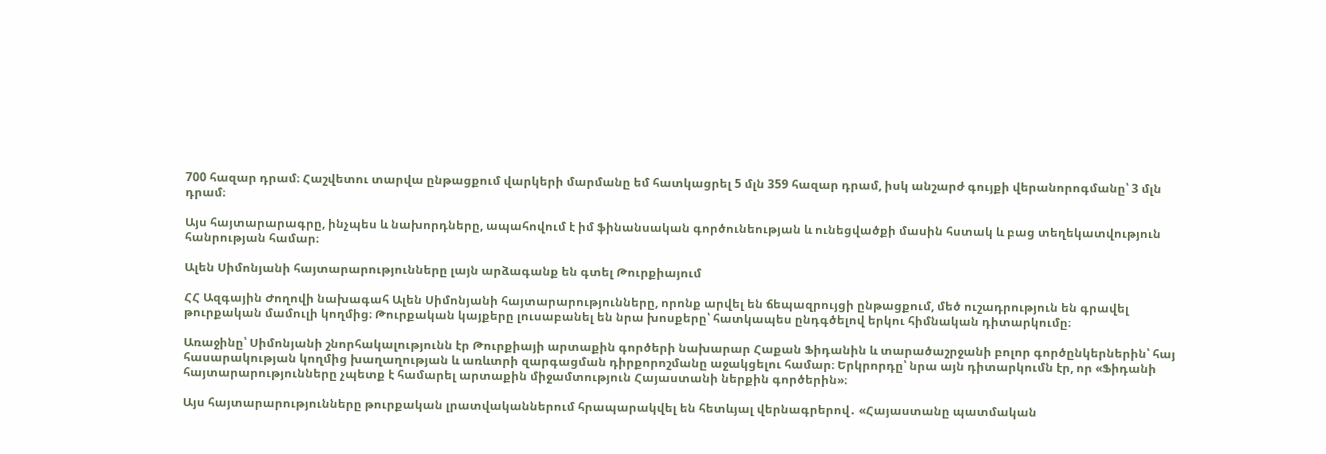700 հազար դրամ։ Հաշվետու տարվա ընթացքում վարկերի մարմանը եմ հատկացրել 5 մլն 359 հազար դրամ, իսկ անշարժ գույքի վերանորոգմանը՝ 3 մլն դրամ։

Այս հայտարարագրը, ինչպես և նախորդները, ապահովում է իմ ֆինանսական գործունեության և ունեցվածքի մասին հստակ և բաց տեղեկատվություն հանրության համար։

Ալեն Սիմոնյանի հայտարարությունները լայն արձագանք են գտել Թուրքիայում

ՀՀ Ազգային Ժողովի նախագահ Ալեն Սիմոնյանի հայտարարությունները, որոնք արվել են ճեպազրույցի ընթացքում, մեծ ուշադրություն են գրավել թուրքական մամուլի կողմից։ Թուրքական կայքերը լուսաբանել են նրա խոսքերը՝ հատկապես ընդգծելով երկու հիմնական դիտարկումը։

Առաջինը՝ Սիմոնյանի շնորհակալությունն էր Թուրքիայի արտաքին գործերի նախարար Հաքան Ֆիդանին և տարածաշրջանի բոլոր գործընկերներին՝ հայ հասարակության կողմից խաղաղության և առևտրի զարգացման դիրքորոշմանը աջակցելու համար։ Երկրորդը՝ նրա այն դիտարկումն էր, որ «Ֆիդանի հայտարարությունները չպետք է համարել արտաքին միջամտություն Հայաստանի ներքին գործերին»։

Այս հայտարարությունները թուրքական լրատվականներում հրապարակվել են հետևյալ վերնագրերով․ «Հայաստանը պատմական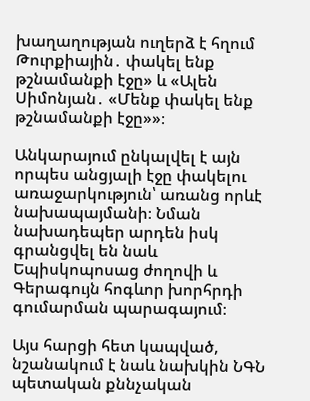խաղաղության ուղերձ է հղում Թուրքիային․ փակել ենք թշնամանքի էջը» և «Ալեն Սիմոնյան․ «Մենք փակել ենք թշնամանքի էջը»»։

Անկարայում ընկալվել է այն որպես անցյալի էջը փակելու առաջարկություն՝ առանց որևէ նախապայմանի։ Նման նախադեպեր արդեն իսկ գրանցվել են նաև Եպիսկոպոսաց ժողովի և Գերագույն հոգևոր խորհրդի գումարման պարագայում։

Այս հարցի հետ կապված, նշանակում է նաև նախկին ՆԳՆ պետական քննչական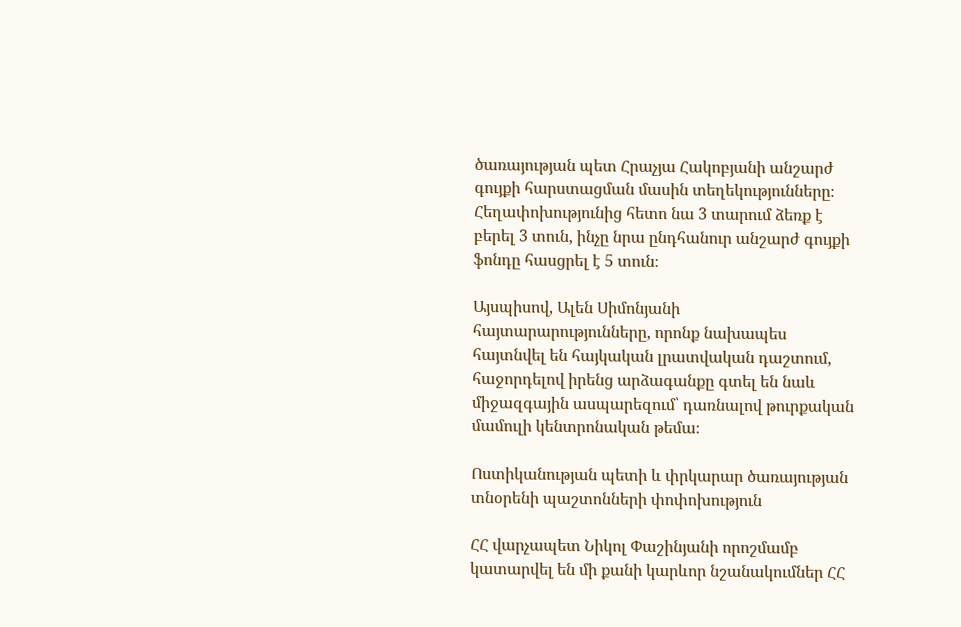ծառայության պետ Հրաչյա Հակոբյանի անշարժ գույքի հարստացման մասին տեղեկությունները։ Հեղափոխությունից հետո նա 3 տարում ձեռք է բերել 3 տուն, ինչը նրա ընդհանուր անշարժ գույքի ֆոնդը հասցրել է 5 տուն։

Այսպիսով, Ալեն Սիմոնյանի հայտարարությունները, որոնք նախապես հայտնվել են հայկական լրատվական դաշտում, հաջորդելով իրենց արձագանքը գտել են նաև միջազգային ասպարեզում՝ դառնալով թուրքական մամուլի կենտրոնական թեմա։

Ոստիկանության պետի և փրկարար ծառայության տնօրենի պաշտոնների փոփոխություն

ՀՀ վարչապետ Նիկոլ Փաշինյանի որոշմամբ կատարվել են մի քանի կարևոր նշանակումներ ՀՀ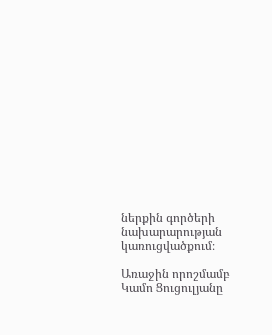ներքին գործերի նախարարության կառուցվածքում։

Առաջին որոշմամբ Կամո Ցուցուլյանը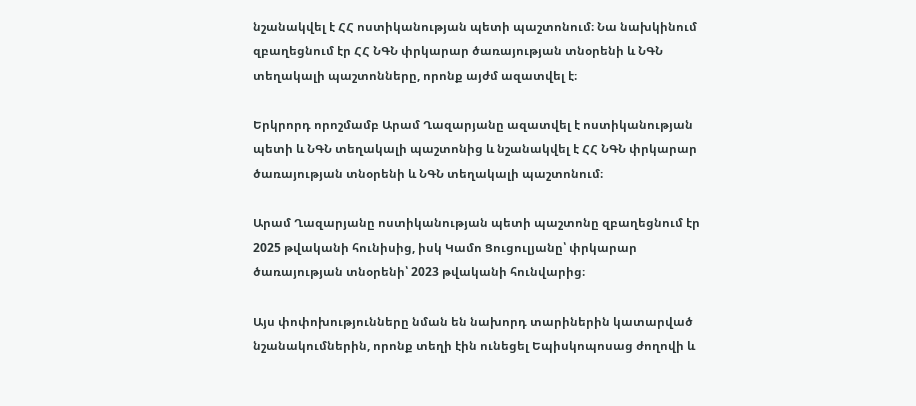նշանակվել է ՀՀ ոստիկանության պետի պաշտոնում։ Նա նախկինում զբաղեցնում էր ՀՀ ՆԳՆ փրկարար ծառայության տնօրենի և ՆԳՆ տեղակալի պաշտոնները, որոնք այժմ ազատվել է։

Երկրորդ որոշմամբ Արամ Ղազարյանը ազատվել է ոստիկանության պետի և ՆԳՆ տեղակալի պաշտոնից և նշանակվել է ՀՀ ՆԳՆ փրկարար ծառայության տնօրենի և ՆԳՆ տեղակալի պաշտոնում։

Արամ Ղազարյանը ոստիկանության պետի պաշտոնը զբաղեցնում էր 2025 թվականի հունիսից, իսկ Կամո Ցուցուլյանը՝ փրկարար ծառայության տնօրենի՝ 2023 թվականի հունվարից։

Այս փոփոխությունները նման են նախորդ տարիներին կատարված նշանակումներին, որոնք տեղի էին ունեցել Եպիսկոպոսաց ժողովի և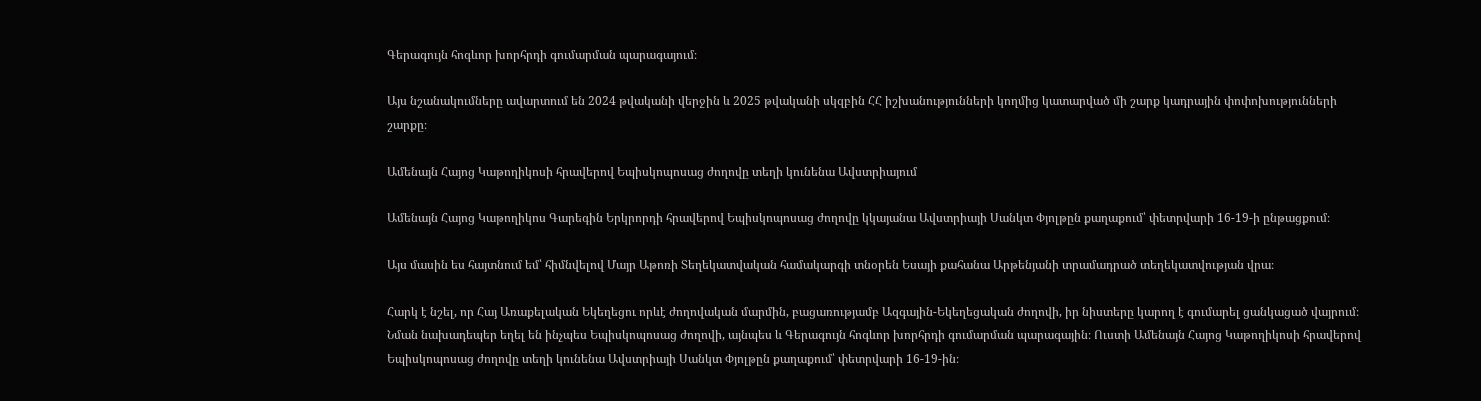Գերագույն հոգևոր խորհրդի գումարման պարագայում։

Այս նշանակումները ավարտում են 2024 թվականի վերջին և 2025 թվականի սկզբին ՀՀ իշխանությունների կողմից կատարված մի շարք կադրային փոփոխությունների շարքը։

Ամենայն Հայոց Կաթողիկոսի հրավերով Եպիսկոպոսաց ժողովը տեղի կունենա Ավստրիայում

Ամենայն Հայոց Կաթողիկոս Գարեգին Երկրորդի հրավերով Եպիսկոպոսաց ժողովը կկայանա Ավստրիայի Սանկտ Փյոլթըն քաղաքում՝ փետրվարի 16-19-ի ընթացքում։

Այս մասին ես հայտնում եմ՝ հիմնվելով Մայր Աթոռի Տեղեկատվական համակարգի տնօրեն Եսայի քահանա Արթենյանի տրամադրած տեղեկատվության վրա։

Հարկ է նշել, որ Հայ Առաքելական Եկեղեցու որևէ ժողովական մարմին, բացառությամբ Ազգային-Եկեղեցական ժողովի, իր նիստերը կարող է գումարել ցանկացած վայրում։ Նման նախադեպեր եղել են ինչպես Եպիսկոպոսաց ժողովի, այնպես և Գերագույն հոգևոր խորհրդի գումարման պարագային։ Ուստի Ամենայն Հայոց Կաթողիկոսի հրավերով Եպիսկոպոսաց ժողովը տեղի կունենա Ավստրիայի Սանկտ Փյոլթըն քաղաքում՝ փետրվարի 16-19-ին։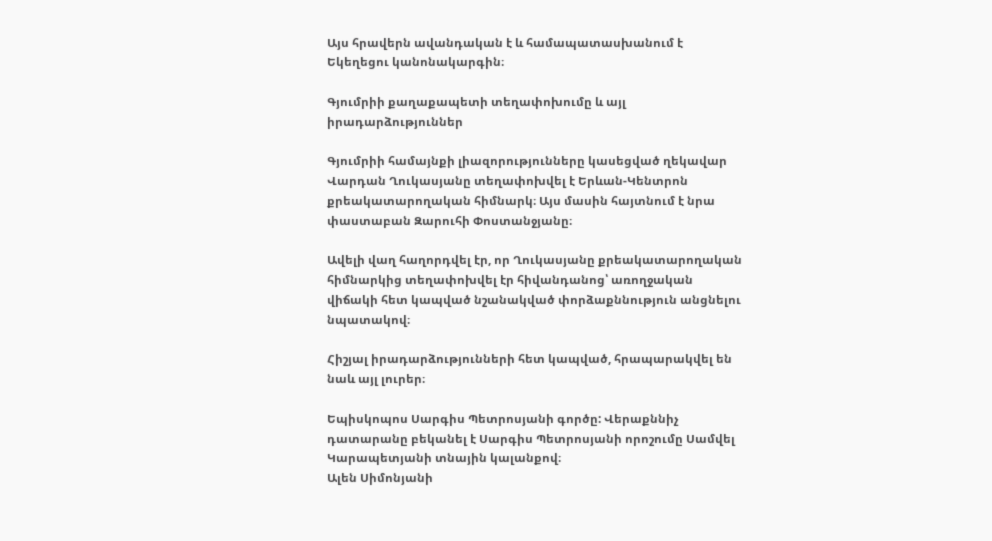Այս հրավերն ավանդական է և համապատասխանում է Եկեղեցու կանոնակարգին։

Գյումրիի քաղաքապետի տեղափոխումը և այլ իրադարձություններ

Գյումրիի համայնքի լիազորությունները կասեցված ղեկավար Վարդան Ղուկասյանը տեղափոխվել է Երևան-Կենտրոն քրեակատարողական հիմնարկ։ Այս մասին հայտնում է նրա փաստաբան Զարուհի Փոստանջյանը։

Ավելի վաղ հաղորդվել էր, որ Ղուկասյանը քրեակատարողական հիմնարկից տեղափոխվել էր հիվանդանոց՝ առողջական վիճակի հետ կապված նշանակված փորձաքննություն անցնելու նպատակով։

Հիշյալ իրադարձությունների հետ կապված, հրապարակվել են նաև այլ լուրեր։

Եպիսկոպոս Սարգիս Պետրոսյանի գործը: Վերաքննիչ դատարանը բեկանել է Սարգիս Պետրոսյանի որոշումը Սամվել Կարապետյանի տնային կալանքով։
Ալեն Սիմոնյանի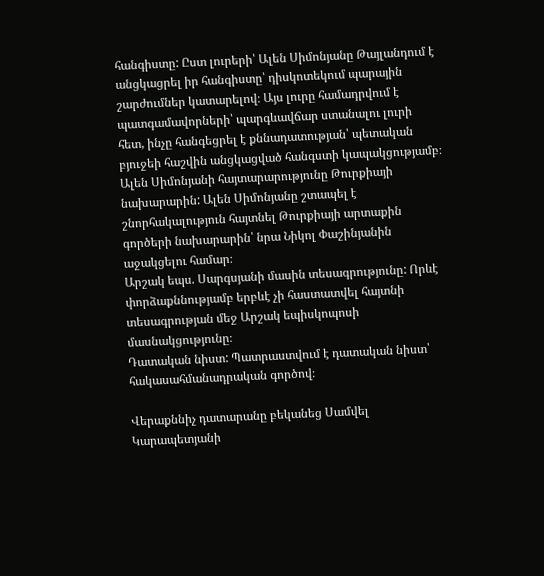հանգիստը: Ըստ լուրերի՝ Ալեն Սիմոնյանը Թայլանդում է անցկացրել իր հանգիստը՝ դիսկոտեկում պարային շարժումներ կատարելով։ Այս լուրը համադրվում է պատգամավորների՝ պարգևավճար ստանալու լուրի հետ, ինչը հանգեցրել է քննադատության՝ պետական բյուջեի հաշվին անցկացված հանգստի կապակցությամբ։
Ալեն Սիմոնյանի հայտարարությունը Թուրքիայի նախարարին: Ալեն Սիմոնյանը շտապել է շնորհակալություն հայտնել Թուրքիայի արտաքին գործերի նախարարին՝ նրա Նիկոլ Փաշինյանին աջակցելու համար։
Արշակ եպս. Սարգսյանի մասին տեսագրությունը: Որևէ փորձաքննությամբ երբևէ չի հաստատվել հայտնի տեսագրության մեջ Արշակ եպիսկոպոսի մասնակցությունը։
Դատական նիստ: Պատրաստվում է դատական նիստ՝ հակասահմանադրական գործով։

Վերաքննիչ դատարանը բեկանեց Սամվել Կարապետյանի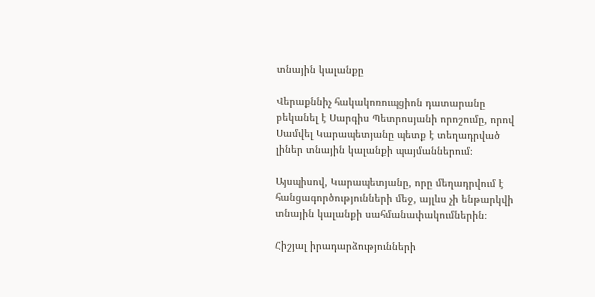տնային կալանքը

Վերաքննիչ հակակոռուպցիոն դատարանը բեկանել է Սարգիս Պետրոսյանի որոշումը, որով Սամվել Կարապետյանը պետք է տեղադրված լիներ տնային կալանքի պայմաններում։

Այսպիսով, Կարապետյանը, որը մեղադրվում է հանցագործությունների մեջ, այլևս չի ենթարկվի տնային կալանքի սահմանափակումներին։

Հիշյալ իրադարձությունների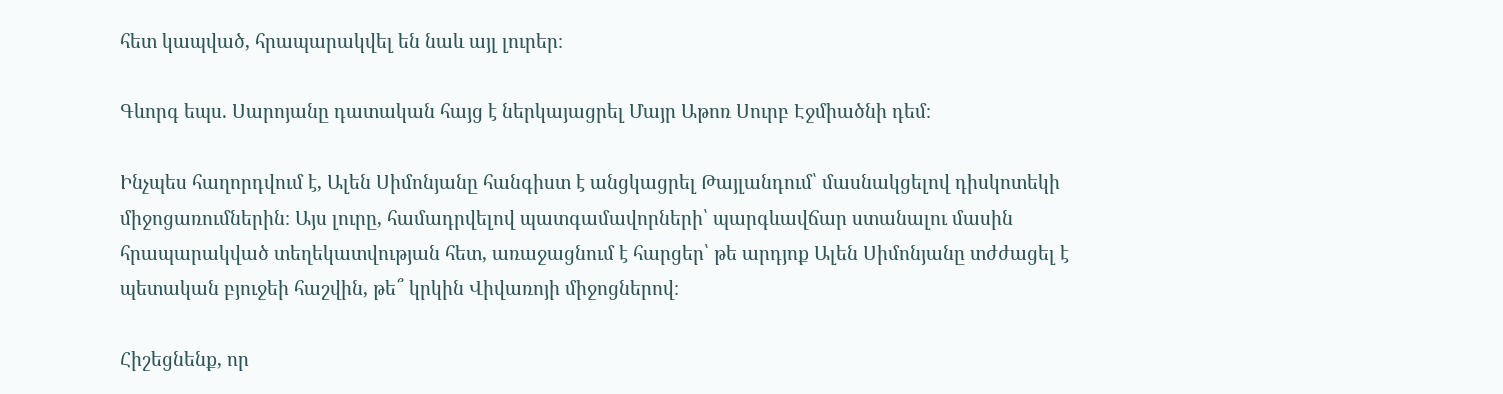հետ կապված, հրապարակվել են նաև այլ լուրեր։

Գևորգ եպս. Սարոյանը դատական հայց է ներկայացրել Մայր Աթոռ Սուրբ Էջմիածնի դեմ։

Ինչպես հաղորդվում է, Ալեն Սիմոնյանը հանգիստ է անցկացրել Թայլանդում՝ մասնակցելով դիսկոտեկի միջոցառումներին։ Այս լուրը, համադրվելով պատգամավորների՝ պարգևավճար ստանալու մասին հրապարակված տեղեկատվության հետ, առաջացնում է հարցեր՝ թե արդյոք Ալեն Սիմոնյանը տժժացել է պետական բյուջեի հաշվին, թե՞ կրկին Վիվառոյի միջոցներով։

Հիշեցնենք, որ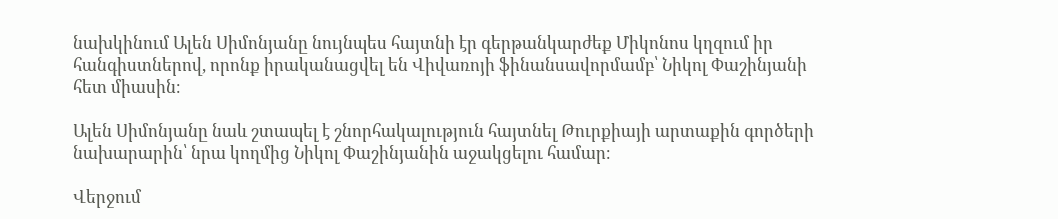նախկինում Ալեն Սիմոնյանը նույնպես հայտնի էր գերթանկարժեք Միկոնոս կղզում իր հանգիստներով, որոնք իրականացվել են Վիվառոյի ֆինանսավորմամբ՝ Նիկոլ Փաշինյանի հետ միասին։

Ալեն Սիմոնյանը նաև շտապել է շնորհակալություն հայտնել Թուրքիայի արտաքին գործերի նախարարին՝ նրա կողմից Նիկոլ Փաշինյանին աջակցելու համար։

Վերջում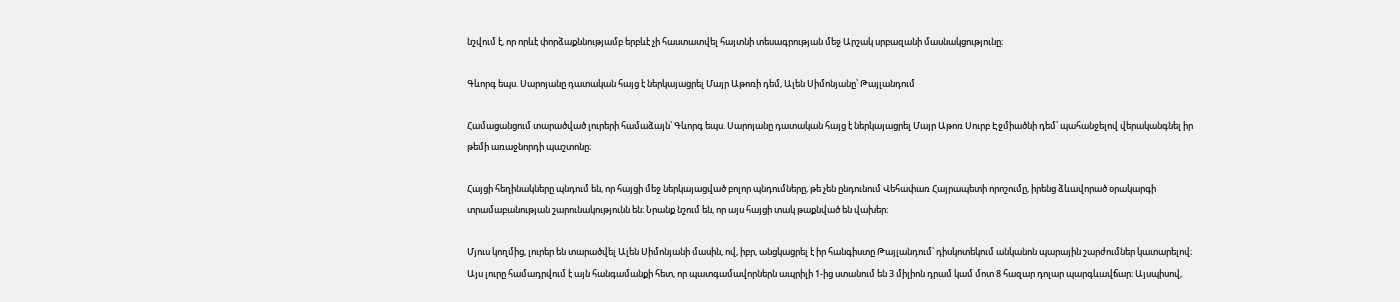նշվում է, որ որևէ փորձաքննությամբ երբևէ չի հաստատվել հայտնի տեսագրության մեջ Արշակ սրբազանի մասնակցությունը։

Գևորգ եպս. Սարոյանը դատական հայց է ներկայացրել Մայր Աթոռի դեմ, Ալեն Սիմոնյանը՝ Թայլանդում

Համացանցում տարածված լուրերի համաձայն՝ Գևորգ եպս. Սարոյանը դատական հայց է ներկայացրել Մայր Աթոռ Սուրբ Էջմիածնի դեմ՝ պահանջելով վերականգնել իր թեմի առաջնորդի պաշտոնը։

Հայցի հեղինակները պնդում են, որ հայցի մեջ ներկայացված բոլոր պնդումները, թե չեն ընդունում Վեհափառ Հայրապետի որոշումը, իրենց ձևավորած օրակարգի տրամաբանության շարունակությունն են։ Նրանք նշում են, որ այս հայցի տակ թաքնված են վախեր։

Մյուս կողմից, լուրեր են տարածվել Ալեն Սիմոնյանի մասին, ով, իբր, անցկացրել է իր հանգիստը Թայլանդում՝ դիսկոտեկում անկանոն պարային շարժումներ կատարելով։ Այս լուրը համադրվում է այն հանգամանքի հետ, որ պատգամավորներն ապրիլի 1-ից ստանում են 3 միլիոն դրամ կամ մոտ 8 հազար դոլար պարգևավճար։ Այսպիսով,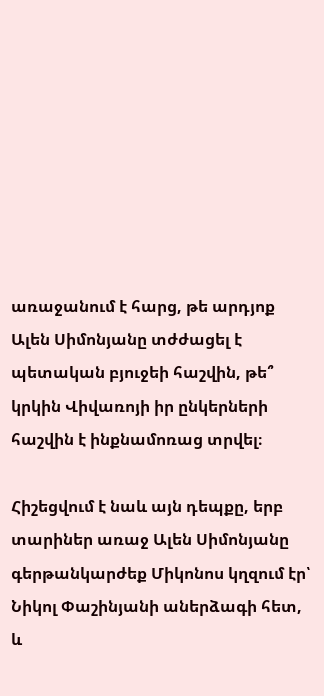առաջանում է հարց, թե արդյոք Ալեն Սիմոնյանը տժժացել է պետական բյուջեի հաշվին, թե՞ կրկին Վիվառոյի իր ընկերների հաշվին է ինքնամոռաց տրվել։

Հիշեցվում է նաև այն դեպքը, երբ տարիներ առաջ Ալեն Սիմոնյանը գերթանկարժեք Միկոնոս կղզում էր՝ Նիկոլ Փաշինյանի աներձագի հետ, և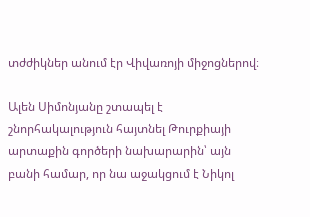տժժիկներ անում էր Վիվառոյի միջոցներով։

Ալեն Սիմոնյանը շտապել է շնորհակալություն հայտնել Թուրքիայի արտաքին գործերի նախարարին՝ այն բանի համար, որ նա աջակցում է Նիկոլ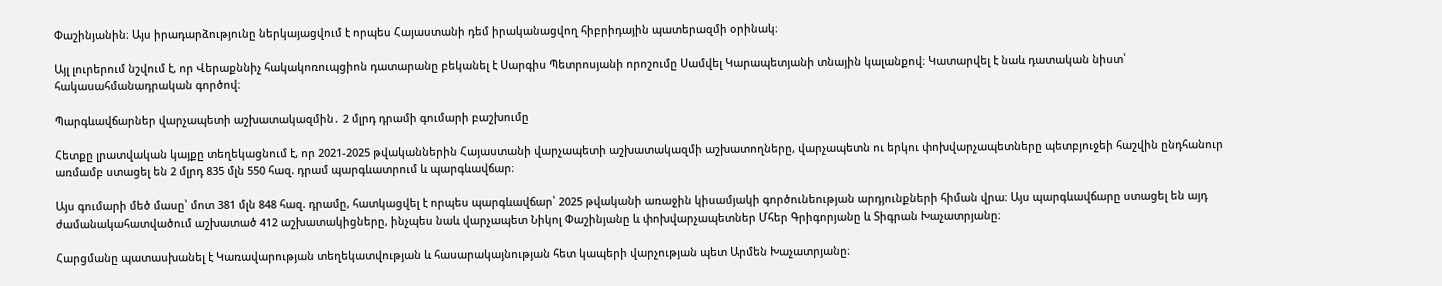Փաշինյանին։ Այս իրադարձությունը ներկայացվում է որպես Հայաստանի դեմ իրականացվող հիբրիդային պատերազմի օրինակ։

Այլ լուրերում նշվում է, որ Վերաքննիչ հակակոռուպցիոն դատարանը բեկանել է Սարգիս Պետրոսյանի որոշումը Սամվել Կարապետյանի տնային կալանքով։ Կատարվել է նաև դատական նիստ՝ հակասահմանադրական գործով։

Պարգևավճարներ վարչապետի աշխատակազմին․ 2 մլրդ դրամի գումարի բաշխումը

Հետքը լրատվական կայքը տեղեկացնում է, որ 2021-2025 թվականներին Հայաստանի վարչապետի աշխատակազմի աշխատողները, վարչապետն ու երկու փոխվարչապետները պետբյուջեի հաշվին ընդհանուր առմամբ ստացել են 2 մլրդ 835 մլն 550 հազ. դրամ պարգևատրում և պարգևավճար։

Այս գումարի մեծ մասը՝ մոտ 381 մլն 848 հազ. դրամը, հատկացվել է որպես պարգևավճար՝ 2025 թվականի առաջին կիսամյակի գործունեության արդյունքների հիման վրա։ Այս պարգևավճարը ստացել են այդ ժամանակահատվածում աշխատած 412 աշխատակիցները, ինչպես նաև վարչապետ Նիկոլ Փաշինյանը և փոխվարչապետներ Մհեր Գրիգորյանը և Տիգրան Խաչատրյանը։

Հարցմանը պատասխանել է Կառավարության տեղեկատվության և հասարակայնության հետ կապերի վարչության պետ Արմեն Խաչատրյանը։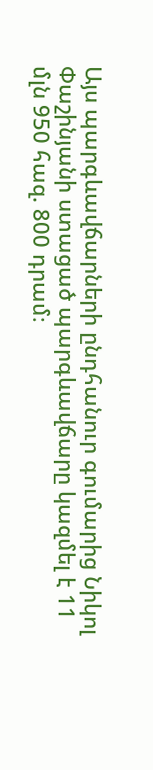Այս պարգևավճարների ընդհանուր գումարից Նիկոլ Փաշինյանի ստացած պարգևավճարը կազմել է 11 մլն 950 հազ. 800 դրամ։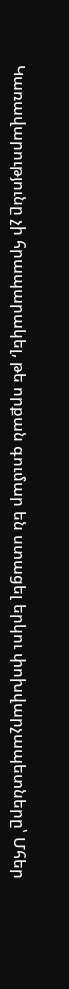Կառավարությունը չի հրապարակել, թե որքան գումար են ստացել երկու փոխվարչապետները՝ Մհեր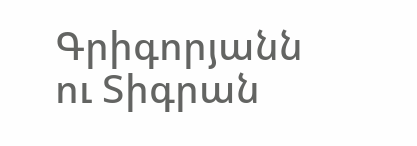Գրիգորյանն ու Տիգրան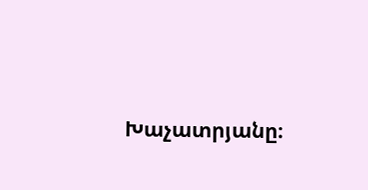Խաչատրյանը։